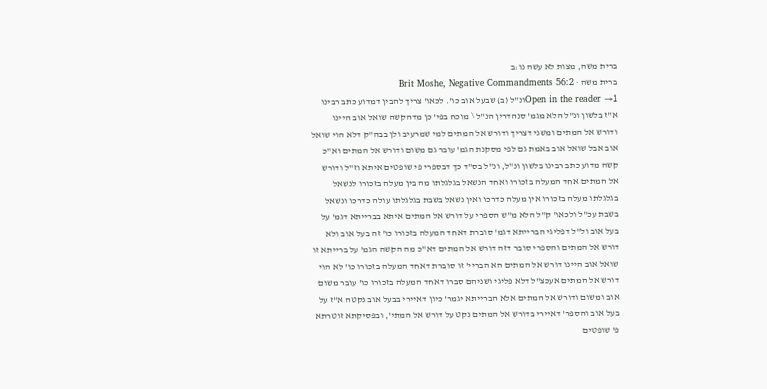ברית משה, מצות לא עשה נו:ב
ברית משה · Brit Moshe, Negative Commandments 56:2
Open in the reader →1ונ"ל (ב) שבעל אוב כו'. לכאו' צריך להבין דמדוע כתב רבינו א"ז בלשון ונ"ל הלא מגמ' סנהדרין הנ"ל \ מוכח בפי' כן מדהקשה שואל אוב היינו ודורש אל המתים ומשני דצריך ודורש אל המתים למי שמרעיב ולן בבה"ק דלא הוי שואל אוב אבל שואל אוב באמת גם לפי מסקנת הגמ' עובר גם משום ודורש אל המתים וא"כ קשה מדוע כתב רבינו בלשון ונ"ל, ונ"ל בס"ד כך דבספרי פי שופטים איתא וז"ל ודורש אל המתים אחד המעלה בזכורו ואחד הנשאל בגלגלתו מה בין מעלה בזכורו לנשאל בגלגלתו מעלה בזכורו אין מעלה כדרכו ואין נשאל בשבת בגלגלתו עולה כדרכו ונשאל בשבת עכ"ל ולכאו' ק"ל הלא מ"ש הספרי על דורש אל המתים איתא בברייתא דגמ' על בעל אוב ול"ל דפליגי הברייתא דגמ' סוברת דאחד המעלה בזכורו כו' זה בעל אוב ולא דורש אל המתים והספרי סובר דזה דורש אל המתים דא"כ מה הקשה הגמ' על ברייתא זו שואל אוב היינו דורש אל המתים הא הבריי' זו סוברת דאחד המעלה בזכורו כו' לא הוי דורש אל המתים אעכצ"ל דלא פליגי ושניהם סברו דאחד המעלה בזכורו כו' עובר משום אוב ומשום ודורש אל המתים אלא הברייתא יגמר' כיון דאיירי בבעל אוב נקטה א"ז על בעל אוב והספר' דאיירי בדורש אל המתים נקט על דורש אל המתי', ובפסיקתא זוטרתא פ' שופטים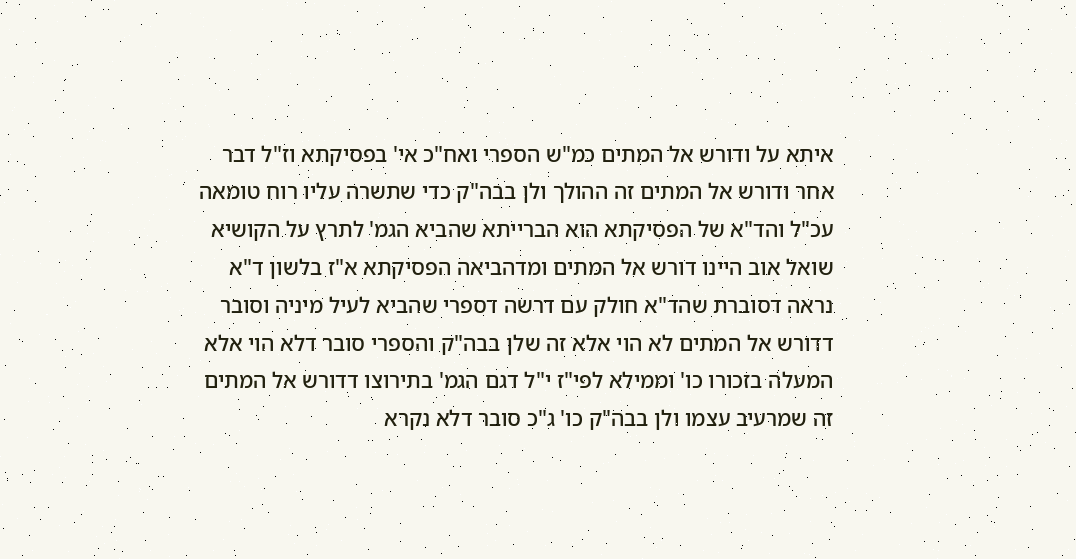איתא על ודורש אל המתים כמ"ש הספרי ואח"כ אי' בפסיקתא וז"ל דבר אחר ודורש אל המתים זה ההולך ולן בבה"ק כדי שתשרה עליו רוח טומאה עכ"ל והד"א של הפסיקתא הוא הברייתא שהביא הגמ' לתרץ על הקושיא שואל אוב היינו דורש אל המתים ומדהביאה הפסיקתא א"ז בלשון ד"א נראה דסוברת שהד"א חולק עם דרשה דספרי שהביא לעיל מיניה וסובר דדורש אל המתים לא הוי אלא זה שלן בבה"ק והספרי סובר דלא הוי אלא המעלה בזכורו כו' וממילא לפי"ז י"ל דגם הגמ' בתירוצו דדורש אל המתים זה שמרעיב עצמו ולן בבה"ק כו' ג"כ סובר דלא נקרא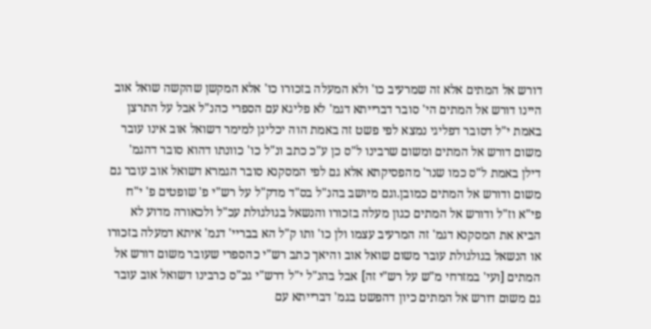דורש אל המתים אלא זה שמרעיב כו' ולא המעלה בזכורו כו' אלא המקשן שהקשה שואל אוב היינו דורש אל המתים הי' סובר דברייתא דגמ' לא פליגא עם הספרי כהנ"ל אבל על התרצן באמת י"ל דסובר דפליגי נמצא לפי פשט זה באמת הוה יכלינן למימר דשואל אוב אינו עובר משום דורש אל המתים ומשום שרבינו ל"ס כן ע"כ כתב ונ"ל כו' כוונתו דהוא סובר דהגמ' דילן באמת ל"ס כמו שנר' מהפסיקתא אלא גם לפי המסקנא סובר הגמרא דשואל אוב עובר גם משום ודורש אל המתים כמובן.וגם מיושב בהנ"ל בס"ד מדק"ל על רש"י פ' שופטים פ' י"ח פי"א וז"ל ודורש אל המתים כגון מעלה בזכורו והנשאל בגולגולת עכ"ל ולכאורה מדוע לא הביא את המסקנא דגמ' זה המרעיב עצמו ולן כו' ותו ק"ל הא בבריי' דגמ' איתא דמעלה בזכורו או הנשאל בגולגולת עובר משום שואל אוב והיאך כתב רש"י כהספרי שעובר משום דורש אל המתים [ועי' במזרחי מ"ש על רש"י זה] אבל בהנ"ל י"ל דרש"י גכ"ס כרבינו דשואל אוב עובר גם משום דורש אל המתים כיון דהפשט בגמ' דברייתא עם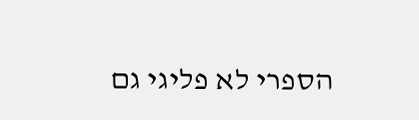הספרי לא פליגי גם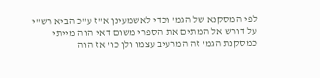לפי המסקנא של הגמ' וכדי לאשמעינן א"ז ע"כ הביא רש"י על דורש אל המתים את הספרי משום דאי הוה מייתי כמסקנת הגמ' זה המרעיב עצמו ולן כו' אז הוה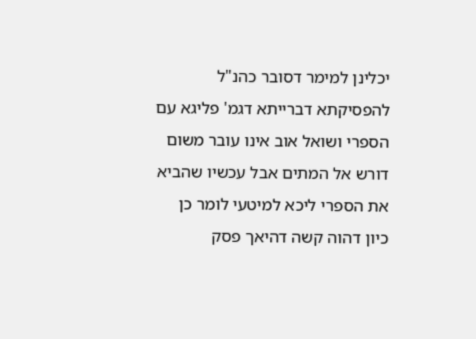יכלינן למימר דסובר כהנ"ל להפסיקתא דברייתא דגמ' פליגא עם הספרי ושואל אוב אינו עובר משום דורש אל המתים אבל עכשיו שהביא את הספרי ליכא למיטעי לומר כן כיון דהוה קשה דהיאך פסק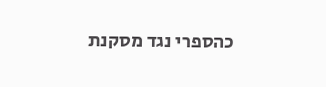כהספרי נגד מסקנת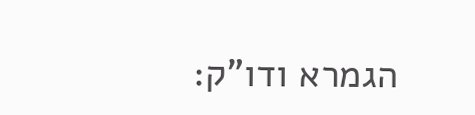הגמרא ודו"ק: